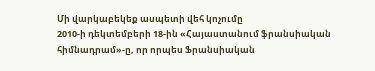Մի վարկաբեկեք ասպետի վեհ կոչումը
2010-ի դեկտեմբերի 18-ին «Հայաստանում ֆրանսիական հիմնադրամ»-ը, որ որպես Ֆրանսիական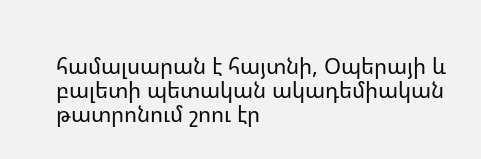համալսարան է հայտնի, Օպերայի և բալետի պետական ակադեմիական թատրոնում շոու էր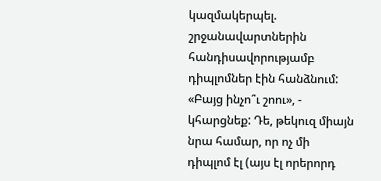կազմակերպել. շրջանավարտներին հանդիսավորությամբ դիպլոմներ էին հանձնում: «Բայց ինչո՞ւ շոու», - կհարցնեք: Դե, թեկուզ միայն նրա համար, որ ոչ մի դիպլոմ էլ (այս էլ որերորդ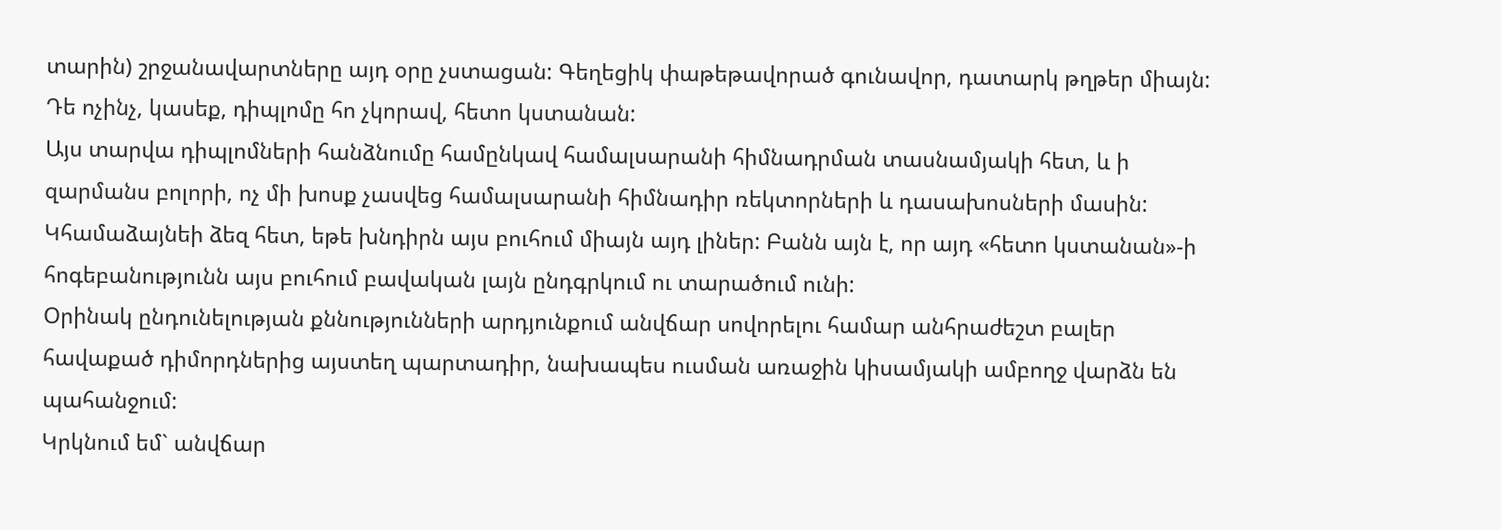տարին) շրջանավարտները այդ օրը չստացան: Գեղեցիկ փաթեթավորած գունավոր, դատարկ թղթեր միայն: Դե ոչինչ, կասեք, դիպլոմը հո չկորավ, հետո կստանան:
Այս տարվա դիպլոմների հանձնումը համընկավ համալսարանի հիմնադրման տասնամյակի հետ, և ի զարմանս բոլորի, ոչ մի խոսք չասվեց համալսարանի հիմնադիր ռեկտորների և դասախոսների մասին:
Կհամաձայնեի ձեզ հետ, եթե խնդիրն այս բուհում միայն այդ լիներ: Բանն այն է, որ այդ «հետո կստանան»-ի հոգեբանությունն այս բուհում բավական լայն ընդգրկում ու տարածում ունի:
Օրինակ ընդունելության քննությունների արդյունքում անվճար սովորելու համար անհրաժեշտ բալեր հավաքած դիմորդներից այստեղ պարտադիր, նախապես ուսման առաջին կիսամյակի ամբողջ վարձն են պահանջում:
Կրկնում եմ` անվճար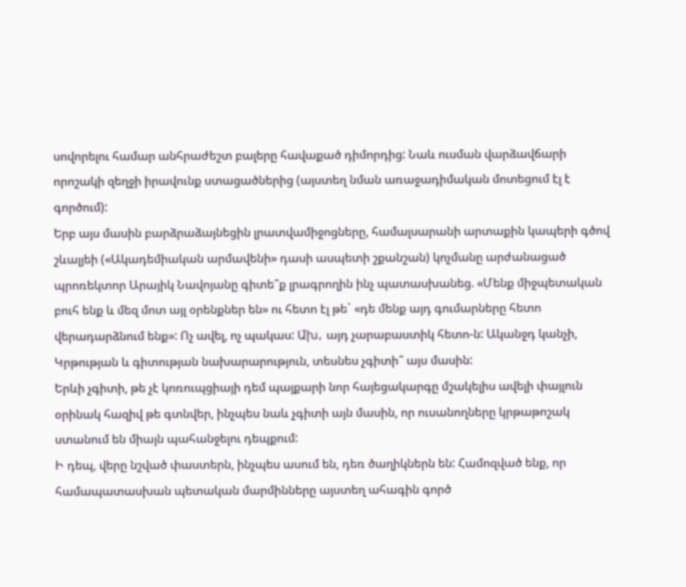սովորելու համար անհրաժեշտ բալերը հավաքած դիմորդից: Նաև ուսման վարձավճարի որոշակի զեղջի իրավունք ստացածներից (այստեղ նման առաջադիմական մոտեցում էլ է գործում):
Երբ այս մասին բարձրաձայնեցին լրատվամիջոցները, համալսարանի արտաքին կապերի գծով շևալյեի («Ակադեմիական արմավենի» դասի ասպետի շքանշան) կոչմանը արժանացած պրոռեկտոր Արայիկ Նավոյանը գիտե՞ք լրագրողին ինչ պատասխանեց. «Մենք միջպետական բուհ ենք և մեզ մոտ այլ օրենքներ են» ու հետո էլ թե` «դե մենք այդ գումարները հետո վերադարձնում ենք»: Ոչ ավել, ոչ պակաս: Ա҄խ, այդ չարաբաստիկ հետո-ն: Ականջդ կանչի, Կրթության և գիտության նախարարություն, տեսնես չգիտի՞ այս մասին:
Երևի չգիտի, թե չէ կոռուպցիայի դեմ պայքարի նոր հայեցակարգը մշակելիս ավելի փայլուն օրինակ հազիվ թե գտնվեր, ինչպես նաև չգիտի այն մասին, որ ուսանողները կրթաթոշակ ստանում են միայն պահանջելու դեպքում:
Ի դեպ, վերը նշված փաստերն, ինչպես ասում են, դեռ ծաղիկներն են: Համոզված ենք, որ համապատասխան պետական մարմինները այստեղ ահագին գործ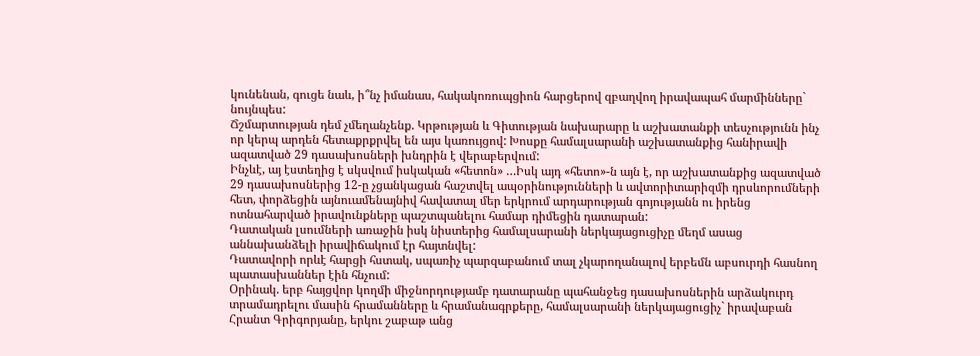կունենան, գուցե նաև, ի՞նչ իմանաս, հակակոռուպցիոն հարցերով զբաղվող իրավապահ մարմինները` նույնպես:
Ճշմարտության դեմ չմեղանչենք. Կրթության և Գիտության նախարարը և աշխատանքի տեսչությունն ինչ որ կերպ արդեն հետաքրքրվել են այս կառույցով: Խոսքը համալսարանի աշխատանքից հանիրավի ազատված 29 դասախոսների խնդրին է վերաբերվում:
Ինչևէ, այ էստեղից է սկսվում իսկական «հետոն» …Իսկ այդ «հետո»-ն այն է, որ աշխատանքից ազատված 29 դասախոսներից 12-ը չցանկացան հաշտվել ապօրինությունների և ավտորիտարիզմի դրսևորումների հետ, փորձեցին այնուամենայնիվ հավատալ մեր երկրում արդարության գոյությանն ու իրենց ոտնահարված իրավունքները պաշտպանելու համար դիմեցին դատարան:
Դատական լսումների առաջին իսկ նիստերից համալսարանի ներկայացուցիչը մեղմ ասաց աննախանձելի իրավիճակում էր հայտնվել:
Դատավորի որևէ հարցի հստակ, սպառիչ պարզաբանում տալ չկարողանալով երբեմն աբսուրդի հասնող պատասխաններ էին հնչում:
Օրինակ. երբ հայցվոր կողմի միջնորդությամբ դատարանը պահանջեց դասախոսներին արձակուրդ տրամադրելու մասին հրամանները և հրամանագրքերը, համալսարանի ներկայացուցիչ` իրավաբան Հրանտ Գրիգորյանը, երկու շաբաթ անց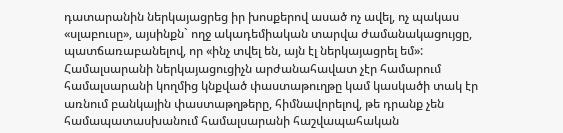դատարանին ներկայացրեց իր խոսքերով ասած ոչ ավել, ոչ պակաս «սլաբուսը», այսինքն` ողջ ակադեմիական տարվա ժամանակացույցը, պատճառաբանելով, որ «ինչ տվել են, այն էլ ներկայացրել եմ»:
Համալսարանի ներկայացուցիչն արժանահավատ չէր համարում համալսարանի կողմից կնքված փաստաթուղթը կամ կասկածի տակ էր առնում բանկային փաստաթղթերը, հիմնավորելով, թե դրանք չեն համապատասխանում համալսարանի հաշվապահական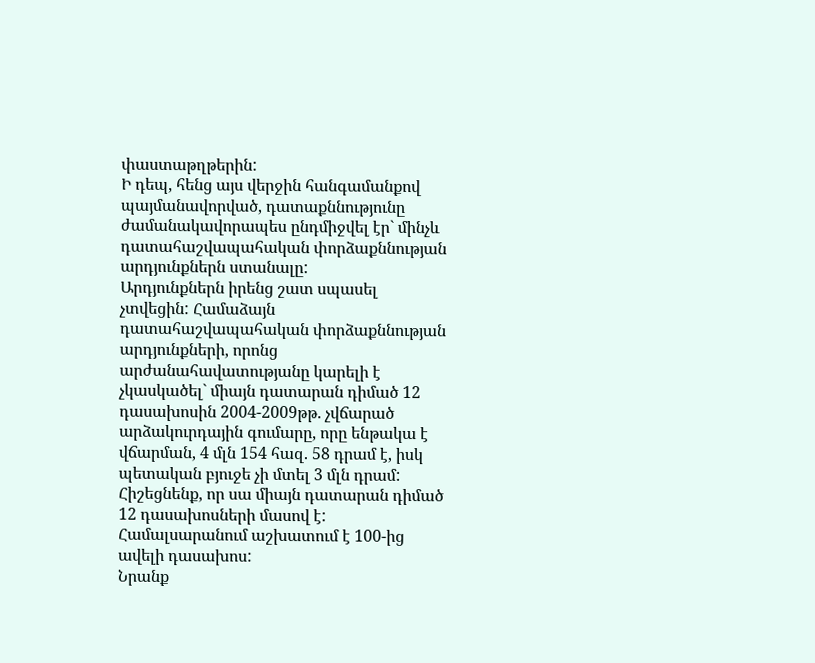փաստաթղթերին:
Ի դեպ, հենց այս վերջին հանգամանքով պայմանավորված, դատաքննությունը ժամանակավորապես ընդմիջվել էր` մինչև դատահաշվապահական փորձաքննության արդյունքներն ստանալը:
Արդյունքներն իրենց շատ սպասել չտվեցին: Համաձայն դատահաշվապահական փորձաքննության արդյունքների, որոնց արժանահավատությանը կարելի է չկասկածել` միայն դատարան դիմած 12 դասախոսին 2004-2009թթ. չվճարած արձակուրդային գումարը, որը ենթակա է վճարման, 4 մլն 154 հազ. 58 դրամ է, իսկ պետական բյուջե չի մտել 3 մլն դրամ:
Հիշեցնենք, որ սա միայն դատարան դիմած 12 դասախոսների մասով է: Համալսարանում աշխատում է 100-ից ավելի դասախոս:
Նրանք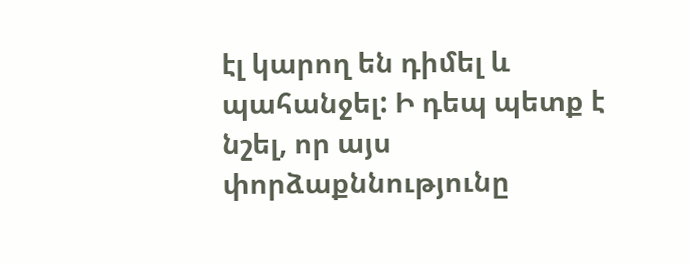էլ կարող են դիմել և պահանջել: Ի դեպ պետք է նշել, որ այս փորձաքննությունը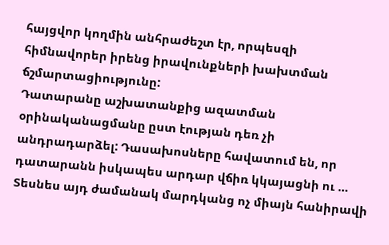հայցվոր կողմին անհրաժեշտ էր, որպեսզի հիմնավորեր իրենց իրավունքների խախտման ճշմարտացիությունը:
Դատարանը աշխատանքից ազատման օրինականացմանը ըստ էության դեռ չի անդրադարձել: Դասախոսները հավատում են, որ դատարանն իսկապես արդար վճիռ կկայացնի ու …
Տեսնես այդ ժամանակ մարդկանց ոչ միայն հանիրավի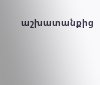աշխատանքից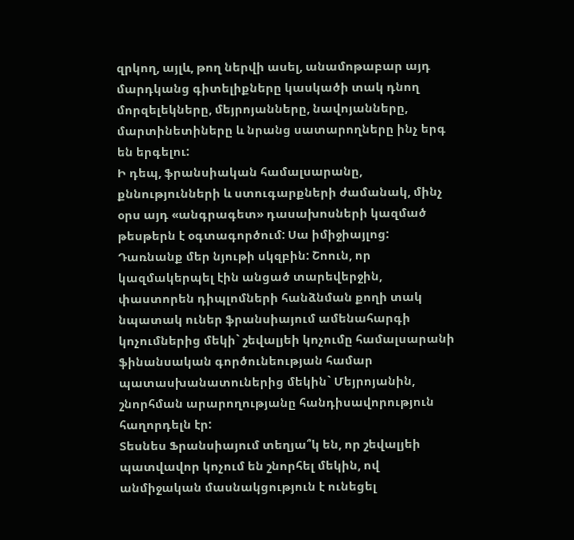զրկող, այլև, թող ներվի ասել, անամոթաբար այդ մարդկանց գիտելիքները կասկածի տակ դնող մորզելեկները, մեյրոյանները, նավոյանները, մարտինետիները և նրանց սատարողները ինչ երգ են երգելու:
Ի դեպ, ֆրանսիական համալսարանը, քննությունների և ստուգարքների ժամանակ, մինչ օրս այդ «անգրագետ» դասախոսների կազմած թեսթերն է օգտագործում: Սա իմիջիայլոց:
Դառնանք մեր նյութի սկզբին: Շոուն, որ կազմակերպել էին անցած տարեվերջին, փաստորեն դիպլոմների հանձնման քողի տակ նպատակ ուներ ֆրանսիայում ամենահարգի կոչումներից մեկի` շեվալյեի կոչումը համալսարանի ֆինանսական գործունեության համար պատասխանատուներից մեկին` Մեյրոյանին, շնորհման արարողությանը հանդիսավորություն հաղորդելն էր:
Տեսնես Ֆրանսիայում տեղյա՞կ են, որ շեվալյեի պատվավոր կոչում են շնորհել մեկին, ով անմիջական մասնակցություն է ունեցել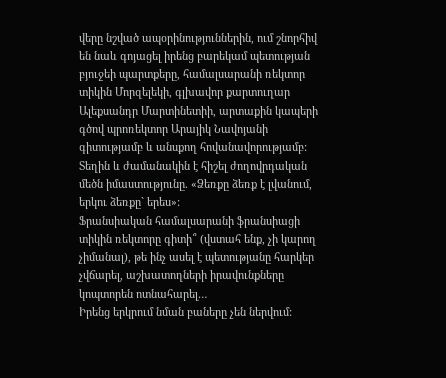վերը նշված ապօրինություններին, ում շնորհիվ են նաև գոյացել իրենց բարեկամ պետության բյուջեի պարտքերը, համալսարանի ռեկտոր տիկին Մորզելեկի, գլխավոր քարտուղար Ալեքսանդր Մարտինետիի, արտաքին կապերի գծով պրոռեկտոր Արայիկ Նավոյանի գիտությամբ և անսքող հովանավորությամբ:
Տեղին և ժամանակին է հիշել ժողովրդական մեծն իմաստությունը. «Ձեռքը ձեռք է լվանում, երկու ձեռքը` երես»:
Ֆրանսիական համալսարանի ֆրանսիացի տիկին ռեկտորը գիտի՞ (վստահ ենք, չի կարող չիմանալ), թե ինչ ասել է պետությանը հարկեր չվճարել, աշխատողների իրավունքները կոպտորեն ոտնահարել…
Իրենց երկրում նման բաները չեն ներվում: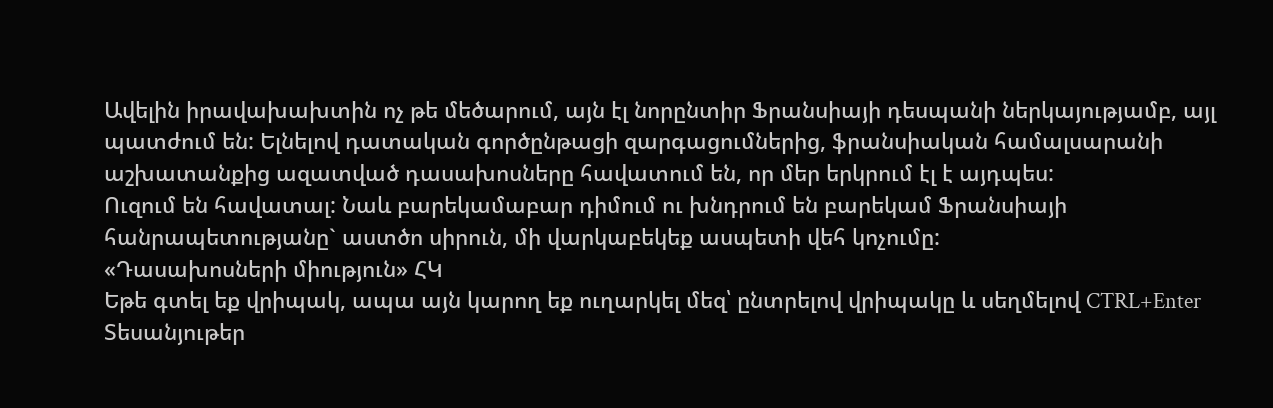Ավելին իրավախախտին ոչ թե մեծարում, այն էլ նորընտիր Ֆրանսիայի դեսպանի ներկայությամբ, այլ պատժում են: Ելնելով դատական գործընթացի զարգացումներից, ֆրանսիական համալսարանի աշխատանքից ազատված դասախոսները հավատում են, որ մեր երկրում էլ է այդպես:
Ուզում են հավատալ: Նաև բարեկամաբար դիմում ու խնդրում են բարեկամ Ֆրանսիայի հանրապետությանը` աստծո սիրուն, մի վարկաբեկեք ասպետի վեհ կոչումը:
«Դասախոսների միություն» ՀԿ
Եթե գտել եք վրիպակ, ապա այն կարող եք ուղարկել մեզ՝ ընտրելով վրիպակը և սեղմելով CTRL+Enter
Տեսանյութեր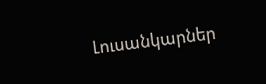Լուսանկարներ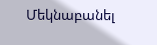Մեկնաբանել